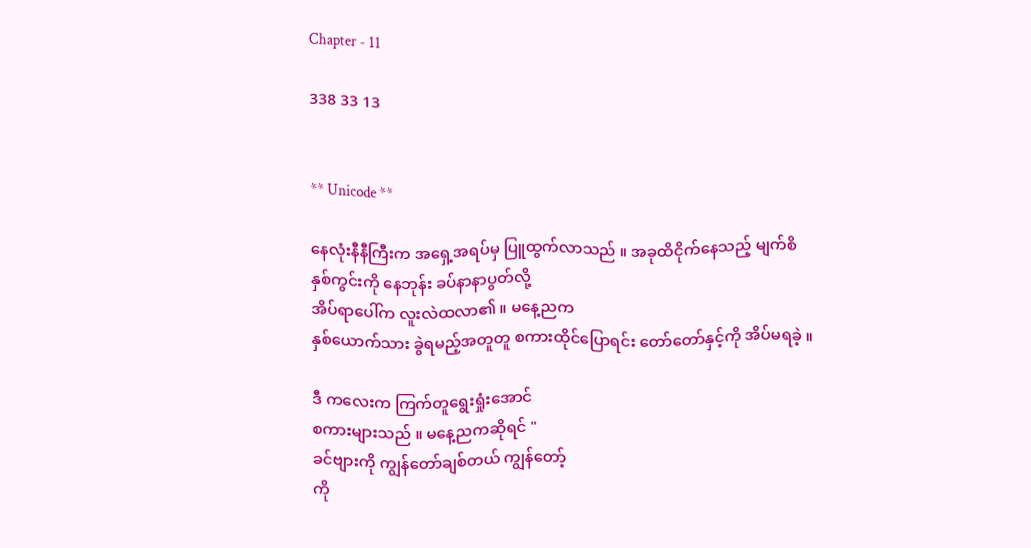Chapter - 11

338 33 13


** Unicode **

နေလုံးနီနီကြီးက အရှေ့အရပ်မှ ပြူထွက်လာသည် ။ အခုထိငိုက်နေသည့် မျက်စိ
နှစ်ကွင်းကို နေဘုန်း ခပ်နာနာပွတ်လို့
အိပ်ရာပေါ်က လူးလဲထလာ၏ ။ မနေ့ညက
နှစ်ယောက်သား ခွဲရမည့်အတူတူ စကားထိုင်ပြောရင်း တော်တော်နှင့်ကို အိပ်မရခဲ့ ။

ဒီ ကလေးက ကြက်တူရွေးရှုံးအောင်
စကားများသည် ။ မနေ့ညကဆိုရင် "
ခင်ဗျားကို ကျွန်တော်ချစ်တယ် ကျွန်တော့်
ကို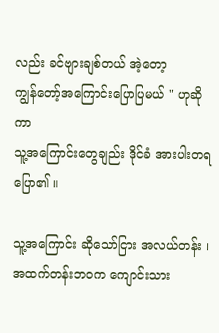လည်း ခင်ဗျားချစ်တယ် အဲ့တော့
ကျွန်တော့်အကြောင်းပြောပြမယ် " ဟုဆိုကာ
သူ့အကြောင်းတွေချည်း ဒိုင်ခံ အားပါးတရ
ပြော၏ ။

သူ့အကြောင်း ဆိုသော်ငြား အလယ်တန်း ၊
အထက်တန်းဘဝက ကျောင်းသား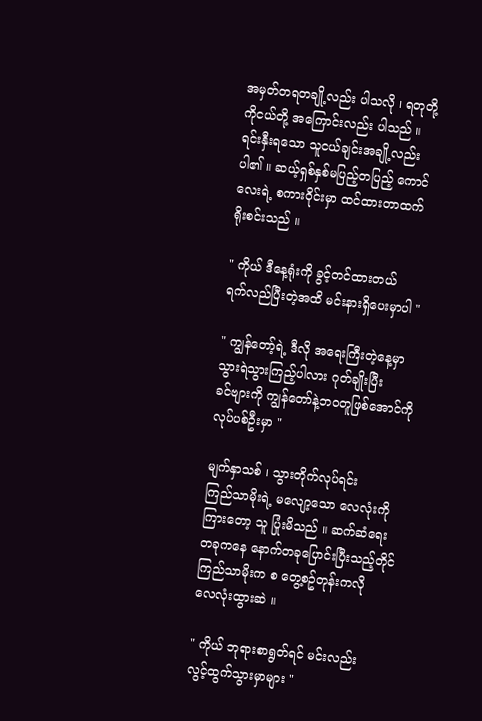အမှတ်တရတချို့လည်း ပါသလို ၊ ရတုတို့
ကိုငယ်တို့ အကြောင်းလည်း ပါသည် ။
ရင်းနှီးရသော သူငယ်ချင်းအချို့လည်း
ပါ၏ ။ ဆယ့်ရှစ်နှစ်မပြည့်တပြည့် ကောင်လေးရဲ့ စကားဝိုင်းမှာ ထင်ထားတာထက်
ရိုးစင်းသည် ။

" ကိုယ် ဒီနေ့ရုံးကို ခွင့်တင်ထားတယ်
ရက်လည်ပြီးတဲ့အထိ မင်းနားရှိပေးမှာပါ "

" ကျွန်တော့်ရဲ့ ဒီလို အရေးကြီးတဲ့နေ့မှာ
သွားရဲသွားကြည့်ပါလား ဂုတ်ချိုးပြီး
ခင်ဗျားကို ကျွန်တော်နဲ့ဘဝတူဖြစ်အောင်ကို
လုပ်ပစ်ဦးမှာ "

မျက်နှာသစ် ၊ သွားတိုက်လုပ်ရင်း
ကြည်သာမိုးရဲ့ မလျော့သော လေလုံးကို
ကြားတော့ သူ ပြုံးမိသည် ။ ဆက်ဆံရေး
တခုကနေ နောက်တခုပြောင်းပြီးသည့်တိုင်
ကြည်သာမိုးက စ တွေ့စဥ်တုန်းကလို
လေလုံးထွားဆဲ ။

" ကိုယ် ဘုရားစာရွတ်ရင် မင်းလည်း
လွင့်ထွက်သွားမှာများ "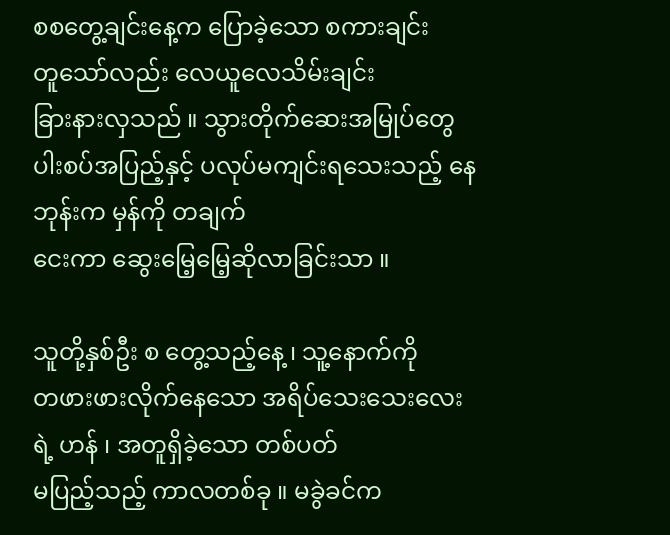စစတွေ့ချင်းနေ့က ပြောခဲ့သော စကားချင်း
တူသော်လည်း လေယူလေသိမ်းချင်း
ခြားနားလှသည် ။ သွားတိုက်ဆေးအမြုပ်တွေ ပါးစပ်အပြည့်နှင့် ပလုပ်မကျင်းရသေးသည့် နေဘုန်းက မှန်ကို တချက်
ငေးကာ ဆွေးမြေ့မြေ့ဆိုလာခြင်းသာ ။

သူတို့နှစ်ဦး စ တွေ့သည့်နေ့ ၊ သူ့နောက်ကို
တဖားဖားလိုက်နေသော အရိပ်သေးသေးလေးရဲ့ ဟန် ၊ အတူရှိခဲ့သော တစ်ပတ်
မပြည့်သည့် ကာလတစ်ခု ။ မခွဲခင်က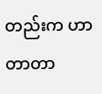တည်းက ဟာတာတာ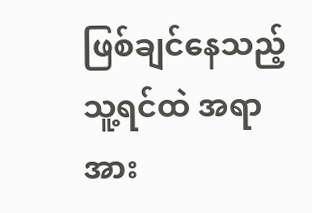ဖြစ်ချင်နေသည့်
သူ့ရင်ထဲ အရာအား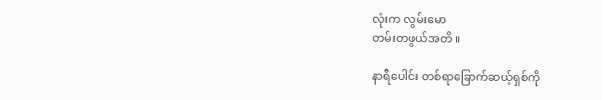လုံးက လွမ်းမော
တမ်းတဖွယ်အတိ ။

နာရီပေါင်း တစ်ရာခြောက်ဆယ့်ရှစ်ကို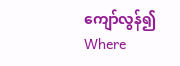ကျော်လွန်၍ Where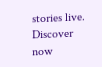stories live. Discover now